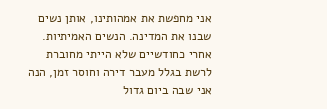אני מחפשת את אמהותינו, אותן נשים שבנו את המדינה. הנשים האמיתיות.
אחרי כחודשיים שלא הייתי מחוברת לרשת בגלל מעבר דירה וחוסר זמן, הנה אני שבה ביום גדול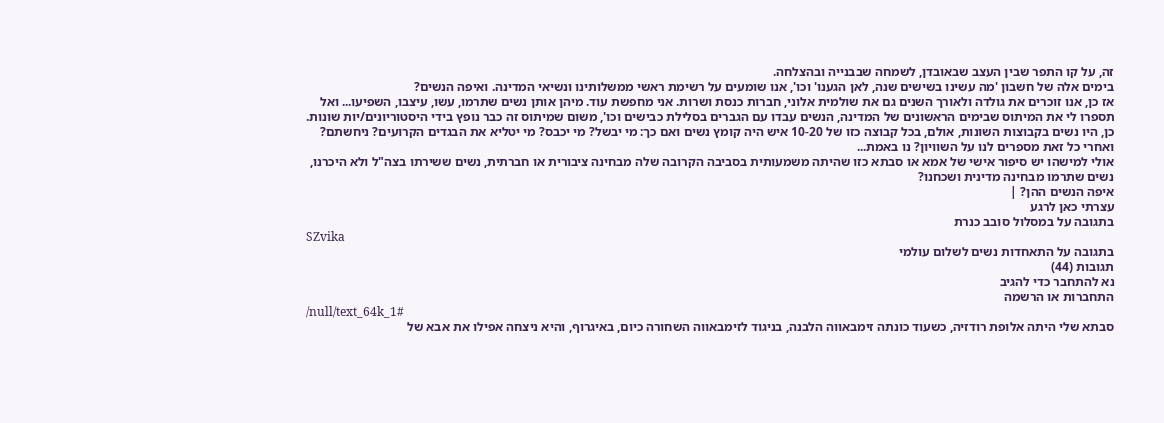זה, על קו התפר שבין העצב שבאובדן, לשמחה שבבנייה ובהצלחה.
בימים אלה של חשבון 'מה עשינו בשישים שנה, לאן הגענו' וכו', אנו שומעים על רשימת ראשי ממשלותינו ונשיאי המדינה. ואיפה הנשים?
אז כן, אנו זוכרים את גולדה ולאורך השנים גם את שולמית אלוני, חברות כנסת ושרות. אני מחפשת עוד. מיהן אותן נשים שתרמו, עשו, עיצבו, השפיעו... ואל תספרו לי את המיתוס שבימים הראשונים של המדינה, הנשים עבדו עם הגברים בסלילת כבישים וכו', משום שמיתוס זה כבר נופץ בידי היסטוריונים/יות שונות. כן, היו נשים בקבוצות השונות, אולם, בכל קבוצה כזו של 10-20 איש היה קומץ נשים ואם כך: מי יבשל? מי יכבס? מי יטליא את הבגדים הקרועים? ניחשתם? ואחרי כל זאת מספרים לנו על השוויון? נו באמת...
אולי למישהו יש סיפור אישי של אמא או סבתא כזו שהיתה משמעותית בסביבה הקרובה שלה מבחינה ציבורית או חברתית, נשים ששירתו בצה"ל ולא היכרנו, נשים שתרמו מבחינה מדינית ושכחנו?
איפה הנשים ההן? |
עצרתי כאן לרגע
בתגובה על במסלול סובב כנרת
SZvika
בתגובה על התאחדות נשים לשלום עולמי
תגובות (44)
נא להתחבר כדי להגיב
התחברות או הרשמה
/null/text_64k_1#
סבתא שלי היתה אלופת רודזיה, כשעוד כונתה זימבאווה הלבנה, בניגוד לזימבאווה השחורה כיום, באיגרוף, והיא ניצחה אפילו את אבא של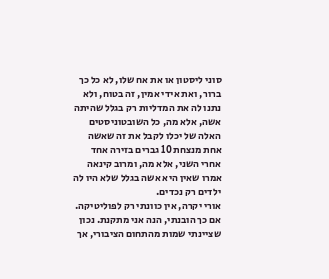סוני ליסטון או את אח שלו, לא כל כך ברור, ואת אידי אמין, זה בטוח, ולא נתנו לה את המדליות רק בגלל שהיתה אשה, אלא מה, כל השובטוניסטים האלה של יכלו לקבל את זה שאשה אחת מנצחת 10 גברים בזירה אחד אחרי השני, אלא מה, ומרוב קינאה אמרו שאין היא אשה בגלל שלא היו לה ילדים רק נכדים.
אורי יקרה, אין כוונתי רק לפוליטיקה. אם כך הובנתי, הנה אני מתקנת. נכון שציינתי שמות מהתחום הציבורי, אך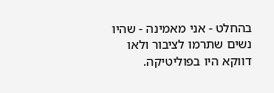בהחלט - אני מאמינה - שהיו נשים שתרמו לציבור ולאו דווקא היו בפוליטיקה.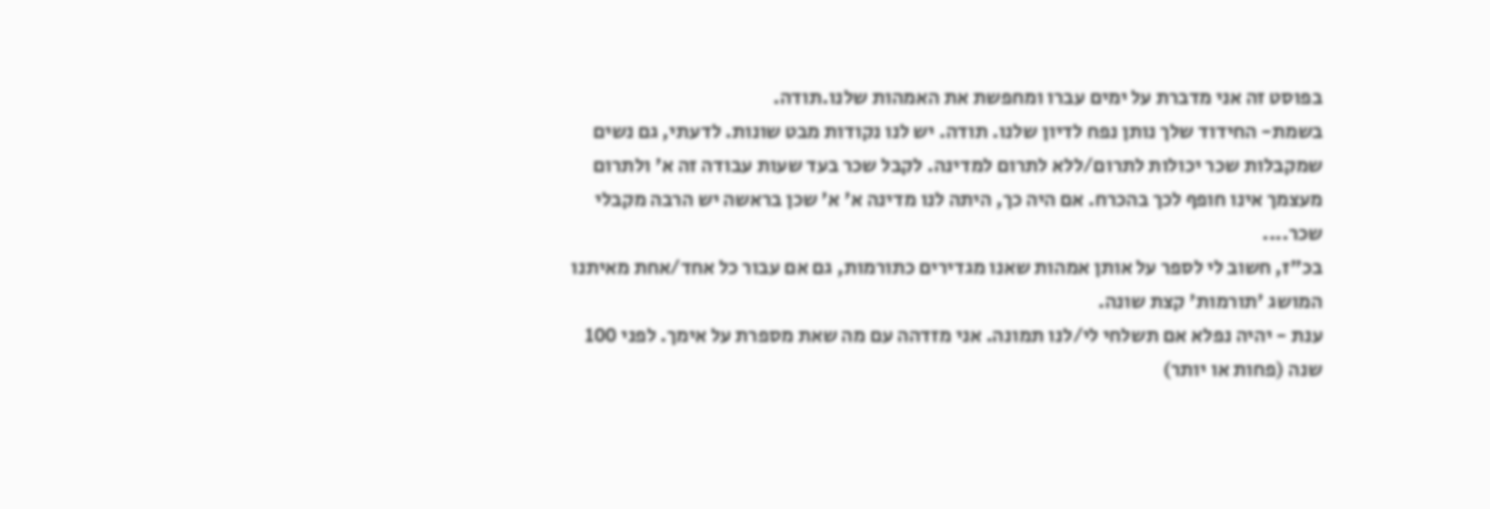בפוסט זה אני מדברת על ימים עברו ומחפשת את האמהות שלנו.תודה.
בשמת- החידוד שלך נותן נפח לדיון שלנו. תודה. יש לנו נקודות מבט שונות. לדעתי, גם נשים שמקבלות שכר יכולות לתרום/ללא לתרום למדינה. לקבל שכר בעד שעות עבודה זה א' ולתרום מעצמך אינו חופף לכך בהכרח. אם היה כך, היתה לנו מדינה א' א' שכן בראשה יש הרבה מקבלי שכר....
בכ"ז, חשוב לי לספר על אותן אמהות שאנו מגדירים כתורמות, גם אם עבור כל אחד/אחת מאיתנו המושג 'תורמות' קצת שונה.
ענת - יהיה נפלא אם תשלחי לי/לנו תמונה. אני מזדהה עם מה שאת מספרת על אימך. לפני 100 שנה (פחות או יותר)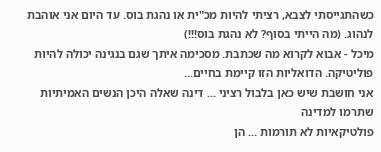כשהתגייסתי לצבא, רציתי להיות מכ"ית או נהגת בוס. עד היום אני אוהבת לנהוג. (מה הייתי בסוף? לא נהגת בוס!!!)
מיכל - אבוא לקרוא מה שכתבת. מסכימה איתך שגם בנגינה יכולה להיות פוליטיקה. הדואליות הזו קיימת בחיים...
אני חושבת שיש כאן בלבול רציני ... דינה שאלה היכן הנשים האמיתיות שתרמו למדינה
פולטיקאיות לא תורמות ... הן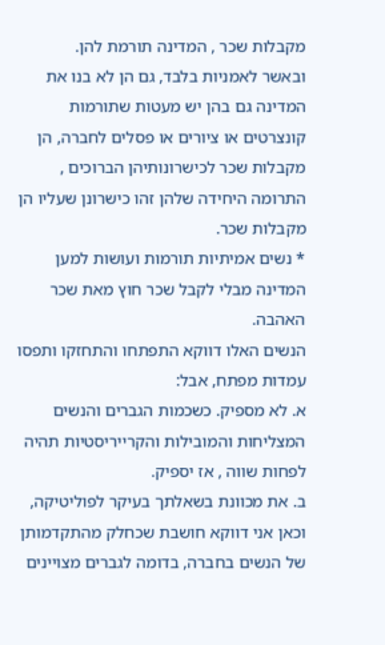מקבלות שכר , המדינה תורמת להן.
ובאשר לאמניות בלבד, גם הן לא בנו את המדינה גם בהן יש מעטות שתורמות קונצרטים או ציורים או פסלים לחברה, הן מקבלות שכר לכישרונותיהן הברוכים , התרומה היחידה שלהן זהו כישרונן שעליו הן מקבלות שכר.
* נשים אמיתיות תורמות ועושות למען המדינה מבלי לקבל שכר חוץ מאת שכר האהבה.
הנשים האלו דווקא התפתחו והתחזקו ותפסו עמדות מפתח, אבל:
א. לא מספיק. כשכמות הגברים והנשים המצליחות והמובילות והקרייריסטיות תהיה לפחות שווה , אז יספיק.
ב. את מכוונת בשאלתך בעיקר לפוליטיקה, וכאן אני דווקא חושבת שכחלק מהתקדמותן של הנשים בחברה, בדומה לגברים מצויינים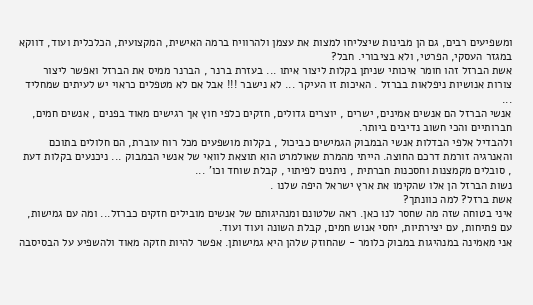ומשפיעים רבים, גם הן מבינות שיצליחו למצות את עצמן ולהרוויח ברמה האישית, המקצועית, הכלכלית ועוד, דווקא במגזר העסקי, הפרטי, ולא בציבורי. חבל?
אשת הברזל זהו חומר איכותי שניתן בקלות ליצור איתו ... בעזרת ברנר , הברנר ממיס את הברזל ואפשר ליצור צורות אנושיות ניפלאות בברזל . האיכות זו העיקר ... לא נישבר !!! אבל אם לא מטפלים כראוי יש לעיתים שמחליד ...
אנשי הברזל הם אנשים אמינים, ישרים , יוצרים גדולים, חזקים כלפי חוץ אך רגישים מאוד בפנים , אנשים חמים, חברותיים והכי חשוב נדיבים ביותר.
ולהבדיל אלפי הבדלות אנשי הבמבוק הגמישים כביכול , בקלות מושפעים מכל רוח עוברת, הם חלולים בתוכם והאנרגיה זורמת דרכם החוצה. הייתי מהמרת שאולמרט הוא תוצאת לוואי של אנשי הבמבוק ... ניכנעים בקלות דעת , סובלים מקמצנות וחסכנות חברתית , ניתנים לפיתוי , קבלת שוחד וכו' ...
נשות הברזל הן אלו שהקימו את ארץ ישראל היפה שלנו .
אשת ברזל? למה כוונתך?
איני בטוחה שזה מה שחסר לנו כאן. ראה שלטונם ומנהיגותם של אנשים מובילים חזקים כברזל... ומה עם גמישות, עם פתיחות, עם יצירתיות, יחסי אנוש חמים, קבלת השונה ועוד ועוד.
אני מאמינה במנהיגות במבוק כלומר - שהחוזק שלהן היא גמישותן. אפשר להיות חזקה מאוד ולהשפיע על הבסיסבה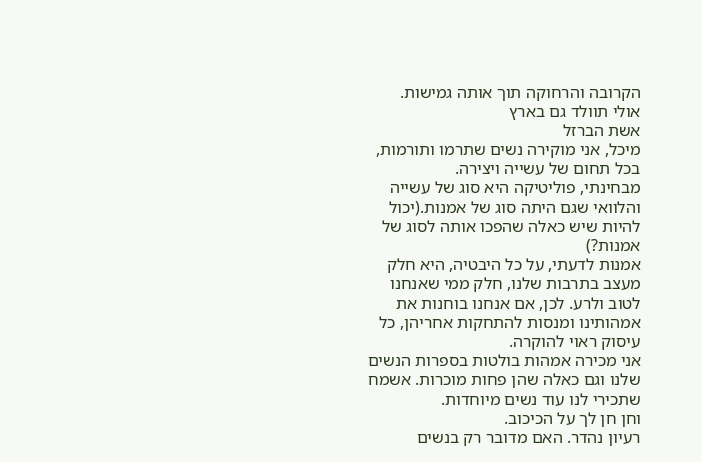הקרובה והרחוקה תוך אותה גמישות.
אולי תוולד גם בארץ
אשת הברזל
מיכל, אני מוקירה נשים שתרמו ותורמות, בכל תחום של עשייה ויצירה.
מבחינתי, פוליטיקה היא סוג של עשייה והלוואי שגם היתה סוג של אמנות.(יכול להיות שיש כאלה שהפכו אותה לסוג של אמנות?)
אמנות לדעתי, על כל היבטיה, היא חלק מעצב בתרבות שלנו, חלק ממי שאנחנו לטוב ולרע. לכן, אם אנחנו בוחנות את אמהותינו ומנסות להתחקות אחריהן, כל עיסוק ראוי להוקרה.
אני מכירה אמהות בולטות בספרות הנשים שלנו וגם כאלה שהן פחות מוכרות. אשמח שתכירי לנו עוד נשים מיוחדות.
וחן חן לך על הכיכוב.
רעיון נהדר. האם מדובר רק בנשים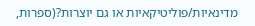מדינאיות/פוליטיקאיות או גם יוצרות?(ספרות,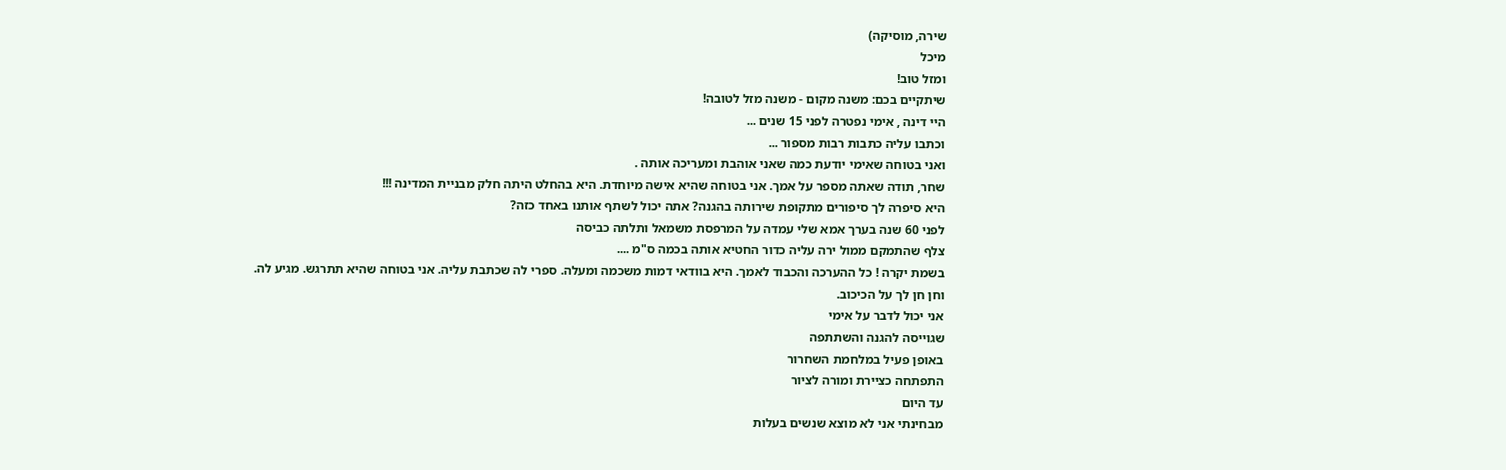שירה, מוסיקה)
מיכל
ומזל טוב!
שיתקיים בכם: משנה מקום - משנה מזל לטובה!
היי דינה , אימי נפטרה לפני 15 שנים ...
וכתבו עליה כתבות רבות מספור ...
ואני בטוחה שאימי יודעת כמה שאני אוהבת ומעריכה אותה .
שחר, תודה שאתה מספר על אמך. אני בטוחה שהיא אישה מיוחדת. היא בהחלט היתה חלק מבניית המדינה !!!
היא סיפרה לך סיפורים מתקופת שירותה בהגנה? אתה יכול לשתף אותנו באחד כזה?
לפני 60 שנה בערך אמא שלי עמדה על המרפסת משמאל ותלתה כביסה
צלף שהתמקם ממול ירה עליה כדור החטיא אותה בכמה ס"מ ....
בשמת יקרה ! כל ההערכה והכבוד לאמך. היא בוודאי דמות משכמה ומעלה. ספרי לה שכתבת עליה. אני בטוחה שהיא תתרגש. מגיע לה.
וחן חן לך על הכיכוב.
אני יכול לדבר על אימי
שגוייסה להגנה והשתתפה
באופן פעיל במלחמת השחרור
התפתחה כציירת ומורה לציור
עד היום
מבחינתי אני לא מוצא שנשים בעלות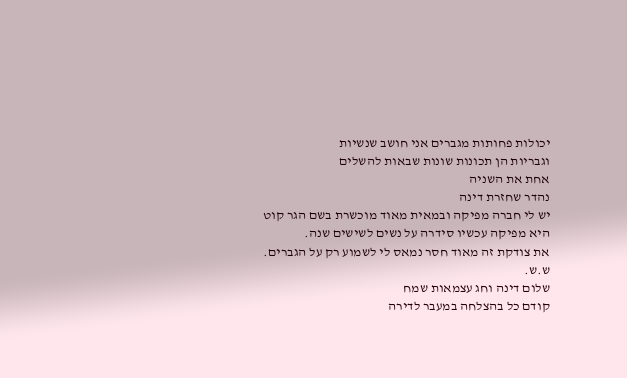יכולות פחותות מגברים אני חושב שנשיות
וגבריות הן תכונות שונות שבאות להשלים
אחת את השניה
נהדר שחזרת דינה
יש לי חברה מפיקה ובמאית מאוד מוכשרת בשם הגר קוט
היא מפיקה עכשיו סידרה על נשים לשישים שנה.
את צודקת זה מאוד חסר נמאס לי לשמוע רק על הגברים.
ש.ש.
שלום דינה וחג עצמאות שמח
קודם כל בהצלחה במעבר לדירה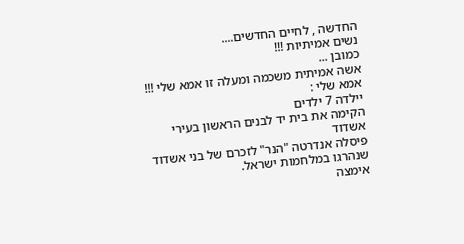החדשה , לחיים החדשים....
נשים אמיתיות !!!
כמובן ...
אשה אמיתית משכמה ומעלה זו אמא שלי !!!
אמא שלי :
יילדה 7 ילדים
הקימה את בית יד לבנים הראשון בעירי אשדוד
פיסלה אנדרטה "הנר" לזכרם של בני אשדוד שנהרגו במלחמות ישראל.
אימצה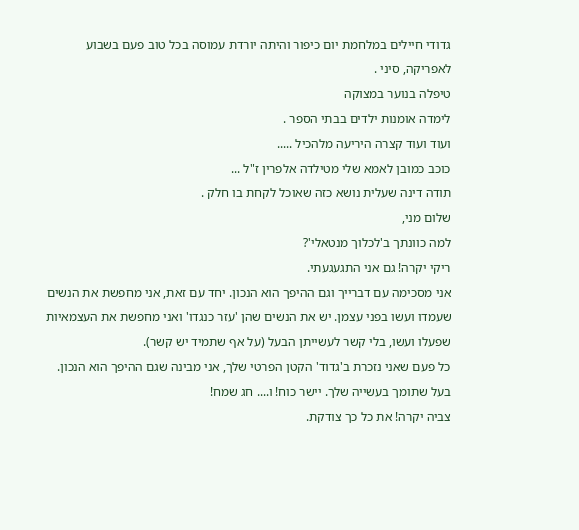גדודי חיילים במלחמת יום כיפור והיתה יורדת עמוסה בכל טוב פעם בשבוע לאפריקה, סיני .
טיפלה בנוער במצוקה
לימדה אומנות ילדים בבתי הספר .
ועוד ועוד קצרה היריעה מלהכיל .....
כוכב כמובן לאמא שלי מטילדה אלפרין ז"ל ...
תודה דינה שעלית נושא כזה שאוכל לקחת בו חלק .
שלום מני,
למה כוונתך ב'לכלוך מנטאלי'?
ריקי יקרה! גם אני התגעגעתי.
אני מסכימה עם דברייך וגם ההיפך הוא הנכון. יחד עם זאת, אני מחפשת את הנשים שעמדו ועשו בפני עצמן. יש את הנשים שהן 'עזר כנגדו' ואני מחפשת את העצמאיות שפעלו ועשו, בלי קשר לעשייתן הבעל (על אף שתמיד יש קשר).
כל פעם שאני נזכרת ב'גדוד' הקטן הפרטי שלך, אני מבינה שגם ההיפך הוא הנכון. בעל שתומך בעשייה שלך. יישר כוח! ו.... חג שמח!
צביה יקרה! את כל כך צודקת.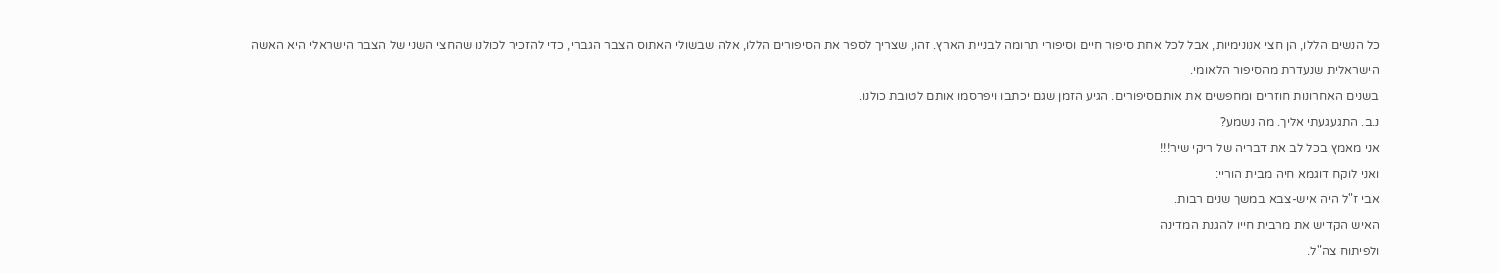כל הנשים הללו, הן חצי אנונימיות, אבל לכל אחת סיפור חיים וסיפורי תרומה לבניית הארץ. זהו, שצריך לספר את הסיפורים הללו, אלה שבשולי האתוס הצבר הגברי, כדי להזכיר לכולנו שהחצי השני של הצבר הישראלי היא האשה הישראלית שנעדרת מהסיפור הלאומי.
בשנים האחרונות חוזרים ומחפשים את אותםסיפורים. הגיע הזמן שגם יכתבו ויפרסמו אותם לטובת כולנו.
נ.ב. התגעגעתי אליך. מה נשמע?
אני מאמץ בכל לב את דבריה של ריקי שיר!!!
ואני לוקח דוגמא חיה מבית הוריי:
אבי ז"ל היה איש-צבא במשך שנים רבות.
האיש הקדיש את מרבית חייו להגנת המדינה
ולפיתוח צה"ל.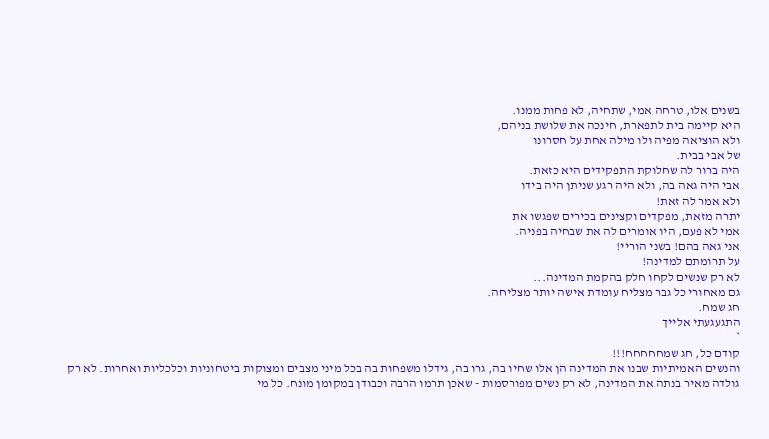בשנים אלו, טרחה אמי, שתחיה, לא פחות ממנו.
היא קיימה בית לתפארת, חינכה את שלושת בניהם,
ולא הוציאה מפיה ולו מילה אחת על חסרונו
של אבי בבית.
היה ברור לה שחלוקת התפקידים היא כזאת.
אבי היה גאה בה, ולא היה רגע שניתן היה בידו
ולא אמר לה זאת!
יתרה מזאת, מפקדים וקצינים בכירים שפגשו את
אמי לא פעם, היו אומרים לה את שבחיה בפניה.
אני גאה בהם! בשני הוריי!
על תרומתם למדינה!
לא רק שנשים לקחו חלק בהקמת המדינה...
גם מאחורי כל גבר מצליח עומדת אישה יותר מצליחה.
חג שמח.
התגעגעתי אלייך
*
קודם כל, חג שמחחחחח!!!
והנשים האמיתיות שבנו את המדינה הן אלו שחיו בה, גרו בה, גידלו משפחות בה בכל מיני מצבים ומצוקות ביטחוניות וכלכליות ואחרות. לא רק גולדה מאיר בנתה את המדינה, לא רק נשים מפורסמות - שאכן תרמו הרבה וכבודן במקומן מונח. כל מי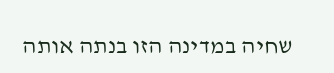שחיה במדינה הזו בנתה אותה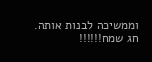וממשיכה לבנות אותה.
חג שמח!!!!!!